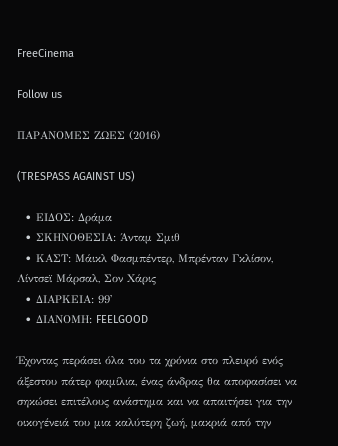FreeCinema

Follow us

ΠΑΡΑΝΟΜΕΣ ΖΩΕΣ (2016)

(TRESPASS AGAINST US)

  • ΕΙΔΟΣ: Δράμα
  • ΣΚΗΝΟΘΕΣΙΑ: Άνταμ Σμιθ
  • ΚΑΣΤ: Μάικλ Φασμπέντερ, Μπρένταν Γκλίσον, Λίντσεϊ Μάρσαλ, Σον Χάρις
  • ΔΙΑΡΚΕΙΑ: 99'
  • ΔΙΑΝΟΜΗ: FEELGOOD

Έχοντας περάσει όλα του τα χρόνια στο πλευρό ενός άξεστου πάτερ φαμίλια, ένας άνδρας θα αποφασίσει να σηκώσει επιτέλους ανάστημα και να απαιτήσει για την οικογένειά του μια καλύτερη ζωή, μακριά από την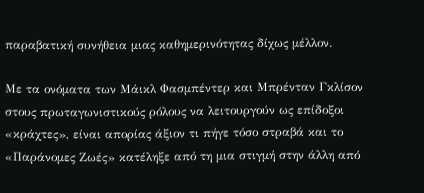παραβατική συνήθεια μιας καθημερινότητας δίχως μέλλον.

Με τα ονόματα των Μάικλ Φασμπέντερ και Μπρένταν Γκλίσον στους πρωταγωνιστικούς ρόλους να λειτουργούν ως επίδοξοι «κράχτες», είναι απορίας άξιον τι πήγε τόσο στραβά και το «Παράνομες Ζωές» κατέληξε από τη μια στιγμή στην άλλη από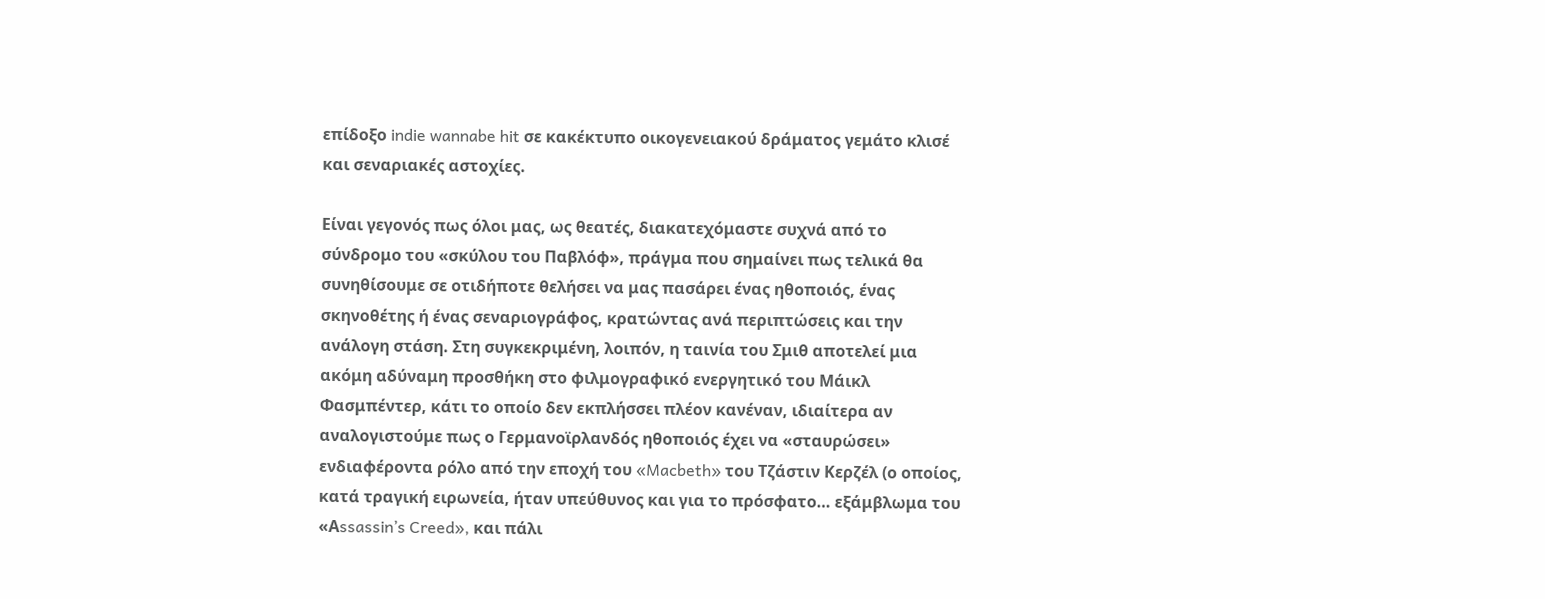επίδοξο indie wannabe hit σε κακέκτυπο οικογενειακού δράματος γεμάτο κλισέ και σεναριακές αστοχίες.

Είναι γεγονός πως όλοι μας, ως θεατές, διακατεχόμαστε συχνά από το σύνδρομο του «σκύλου του Παβλόφ», πράγμα που σημαίνει πως τελικά θα συνηθίσουμε σε οτιδήποτε θελήσει να μας πασάρει ένας ηθοποιός, ένας σκηνοθέτης ή ένας σεναριογράφος, κρατώντας ανά περιπτώσεις και την ανάλογη στάση. Στη συγκεκριμένη, λοιπόν, η ταινία του Σμιθ αποτελεί μια ακόμη αδύναμη προσθήκη στο φιλμογραφικό ενεργητικό του Μάικλ Φασμπέντερ, κάτι το οποίο δεν εκπλήσσει πλέον κανέναν, ιδιαίτερα αν αναλογιστούμε πως ο Γερμανοϊρλανδός ηθοποιός έχει να «σταυρώσει» ενδιαφέροντα ρόλο από την εποχή του «Macbeth» του Τζάστιν Κερζέλ (ο οποίος, κατά τραγική ειρωνεία, ήταν υπεύθυνος και για το πρόσφατο… εξάμβλωμα του «Αssassin’s Creed», και πάλι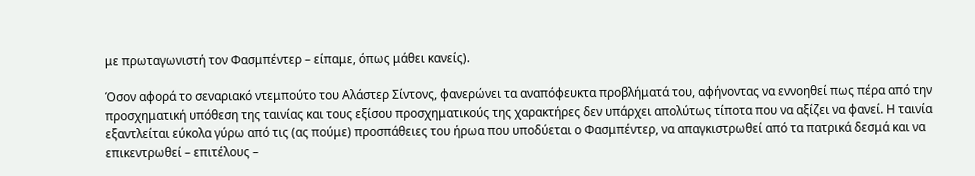με πρωταγωνιστή τον Φασμπέντερ – είπαμε, όπως μάθει κανείς).

Όσον αφορά το σεναριακό ντεμπούτο του Αλάστερ Σίντονς, φανερώνει τα αναπόφευκτα προβλήματά του, αφήνοντας να εννοηθεί πως πέρα από την προσχηματική υπόθεση της ταινίας και τους εξίσου προσχηματικούς της χαρακτήρες δεν υπάρχει απολύτως τίποτα που να αξίζει να φανεί. Η ταινία εξαντλείται εύκολα γύρω από τις (ας πούμε) προσπάθειες του ήρωα που υποδύεται ο Φασμπέντερ, να απαγκιστρωθεί από τα πατρικά δεσμά και να επικεντρωθεί – επιτέλους –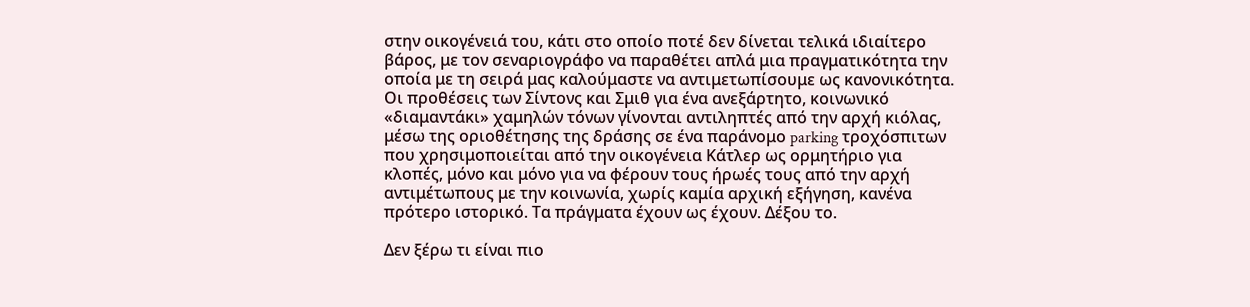στην οικογένειά του, κάτι στο οποίο ποτέ δεν δίνεται τελικά ιδιαίτερο βάρος, με τον σεναριογράφο να παραθέτει απλά μια πραγματικότητα την οποία με τη σειρά μας καλούμαστε να αντιμετωπίσουμε ως κανονικότητα. Οι προθέσεις των Σίντονς και Σμιθ για ένα ανεξάρτητο, κοινωνικό «διαμαντάκι» χαμηλών τόνων γίνονται αντιληπτές από την αρχή κιόλας, μέσω της οριοθέτησης της δράσης σε ένα παράνομο parking τροχόσπιτων που χρησιμοποιείται από την οικογένεια Κάτλερ ως ορμητήριο για κλοπές, μόνο και μόνο για να φέρουν τους ήρωές τους από την αρχή αντιμέτωπους με την κοινωνία, χωρίς καμία αρχική εξήγηση, κανένα πρότερο ιστορικό. Τα πράγματα έχουν ως έχουν. Δέξου το.

Δεν ξέρω τι είναι πιο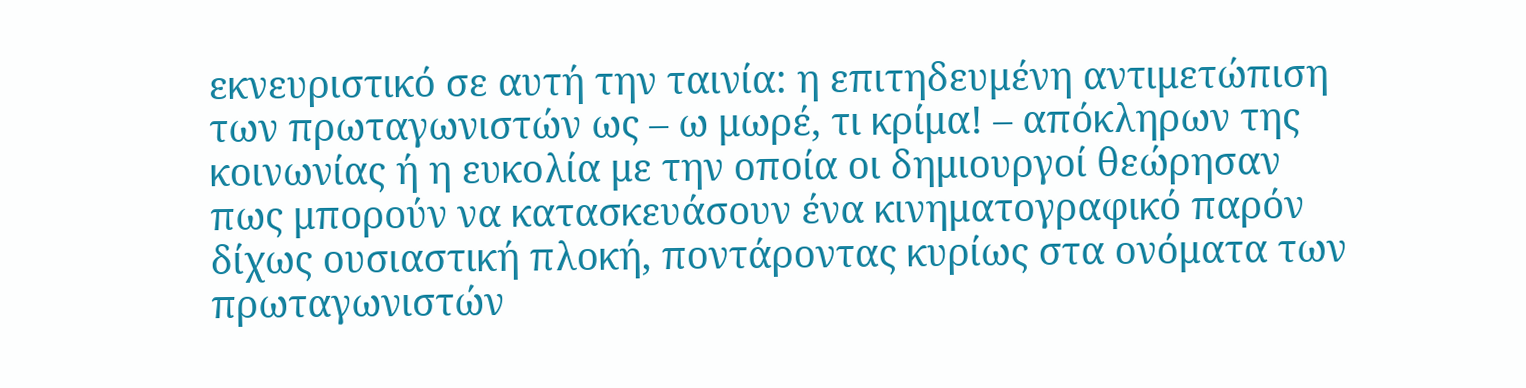εκνευριστικό σε αυτή την ταινία: η επιτηδευμένη αντιμετώπιση των πρωταγωνιστών ως – ω μωρέ, τι κρίμα! – απόκληρων της κοινωνίας ή η ευκολία με την οποία οι δημιουργοί θεώρησαν πως μπορούν να κατασκευάσουν ένα κινηματογραφικό παρόν δίχως ουσιαστική πλοκή, ποντάροντας κυρίως στα ονόματα των πρωταγωνιστών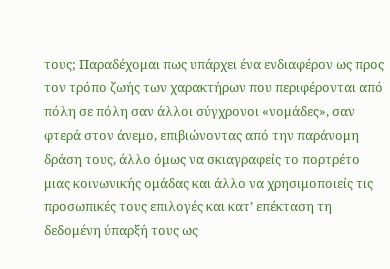τους; Παραδέχομαι πως υπάρχει ένα ενδιαφέρον ως προς τον τρόπο ζωής των χαρακτήρων που περιφέρονται από πόλη σε πόλη σαν άλλοι σύγχρονοι «νομάδες», σαν φτερά στον άνεμο, επιβιώνοντας από την παράνομη δράση τους, άλλο όμως να σκιαγραφείς το πορτρέτο μιας κοινωνικής ομάδας και άλλο να χρησιμοποιείς τις προσωπικές τους επιλογές και κατ’ επέκταση τη δεδομένη ύπαρξή τους ως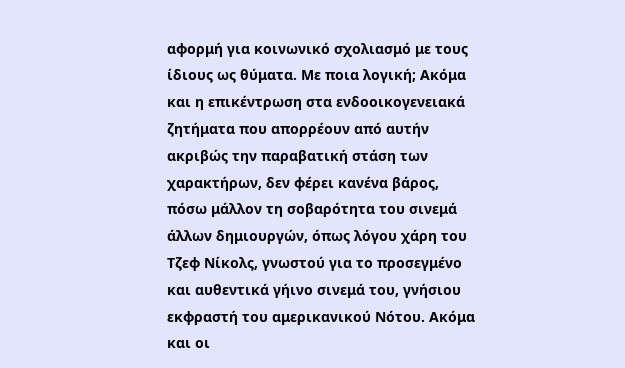αφορμή για κοινωνικό σχολιασμό με τους ίδιους ως θύματα. Με ποια λογική; Ακόμα και η επικέντρωση στα ενδοοικογενειακά ζητήματα που απορρέουν από αυτήν ακριβώς την παραβατική στάση των χαρακτήρων, δεν φέρει κανένα βάρος, πόσω μάλλον τη σοβαρότητα του σινεμά άλλων δημιουργών, όπως λόγου χάρη του Τζεφ Νίκολς, γνωστού για το προσεγμένο και αυθεντικά γήινο σινεμά του, γνήσιου εκφραστή του αμερικανικού Νότου. Ακόμα και οι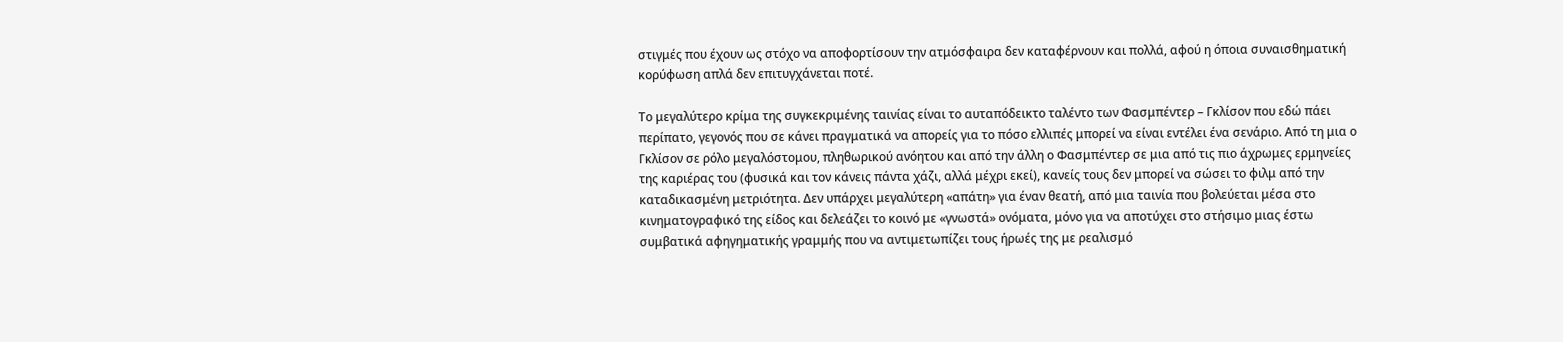στιγμές που έχουν ως στόχο να αποφορτίσουν την ατμόσφαιρα δεν καταφέρνουν και πολλά, αφού η όποια συναισθηματική κορύφωση απλά δεν επιτυγχάνεται ποτέ.

Το μεγαλύτερο κρίμα της συγκεκριμένης ταινίας είναι το αυταπόδεικτο ταλέντο των Φασμπέντερ – Γκλίσον που εδώ πάει περίπατο, γεγονός που σε κάνει πραγματικά να απορείς για το πόσο ελλιπές μπορεί να είναι εντέλει ένα σενάριο. Από τη μια ο Γκλίσον σε ρόλο μεγαλόστομου, πληθωρικού ανόητου και από την άλλη ο Φασμπέντερ σε μια από τις πιο άχρωμες ερμηνείες της καριέρας του (φυσικά και τον κάνεις πάντα χάζι, αλλά μέχρι εκεί), κανείς τους δεν μπορεί να σώσει το φιλμ από την καταδικασμένη μετριότητα. Δεν υπάρχει μεγαλύτερη «απάτη» για έναν θεατή, από μια ταινία που βολεύεται μέσα στο κινηματογραφικό της είδος και δελεάζει το κοινό με «γνωστά» ονόματα, μόνο για να αποτύχει στο στήσιμο μιας έστω συμβατικά αφηγηματικής γραμμής που να αντιμετωπίζει τους ήρωές της με ρεαλισμό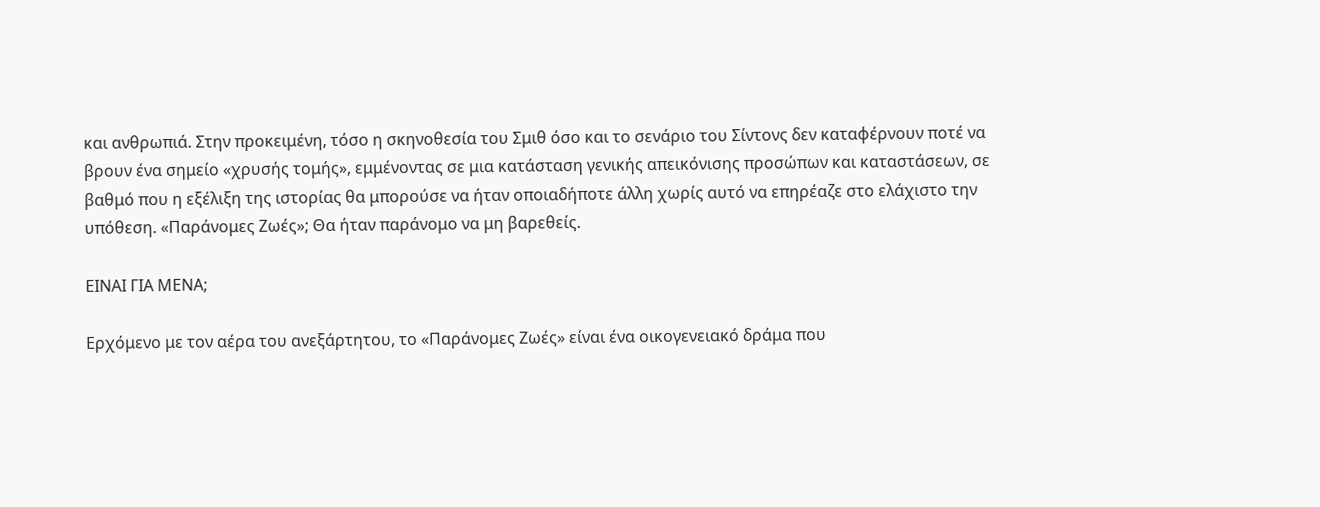και ανθρωπιά. Στην προκειμένη, τόσο η σκηνοθεσία του Σμιθ όσο και το σενάριο του Σίντονς δεν καταφέρνουν ποτέ να βρουν ένα σημείο «χρυσής τομής», εμμένοντας σε μια κατάσταση γενικής απεικόνισης προσώπων και καταστάσεων, σε βαθμό που η εξέλιξη της ιστορίας θα μπορούσε να ήταν οποιαδήποτε άλλη χωρίς αυτό να επηρέαζε στο ελάχιστο την υπόθεση. «Παράνομες Ζωές»; Θα ήταν παράνομο να μη βαρεθείς.

ΕΙΝΑΙ ΓΙΑ ΜΕΝΑ;

Ερχόμενο με τον αέρα του ανεξάρτητου, το «Παράνομες Ζωές» είναι ένα οικογενειακό δράμα που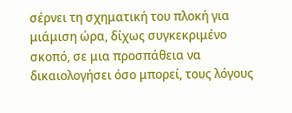σέρνει τη σχηματική του πλοκή για μιάμιση ώρα, δίχως συγκεκριμένο σκοπό, σε μια προσπάθεια να δικαιολογήσει όσο μπορεί, τους λόγους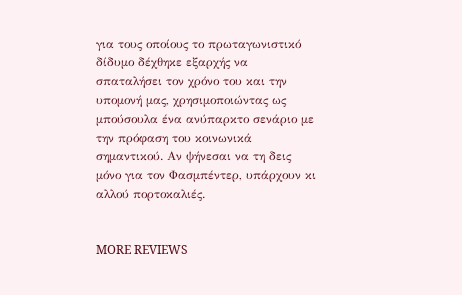για τους οποίους το πρωταγωνιστικό δίδυμο δέχθηκε εξαρχής να σπαταλήσει τον χρόνο του και την υπομονή μας, χρησιμοποιώντας ως μπούσουλα ένα ανύπαρκτο σενάριο με την πρόφαση του κοινωνικά σημαντικού. Αν ψήνεσαι να τη δεις μόνο για τον Φασμπέντερ, υπάρχουν κι αλλού πορτοκαλιές.


MORE REVIEWS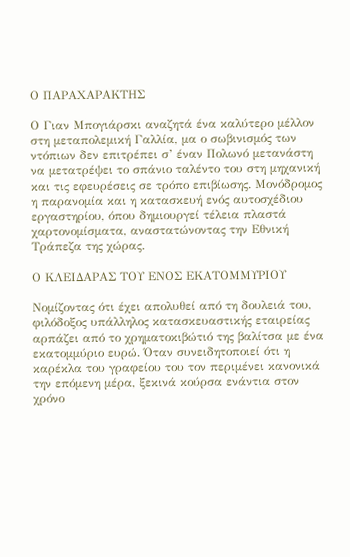Ο ΠΑΡΑΧΑΡΑΚΤΗΣ

Ο Γιαν Μπογιάρσκι αναζητά ένα καλύτερο μέλλον στη μεταπολεμική Γαλλία, μα ο σωβινισμός των ντόπιων δεν επιτρέπει σ’ έναν Πολωνό μετανάστη να μετατρέψει το σπάνιο ταλέντο του στη μηχανική και τις εφευρέσεις σε τρόπο επιβίωσης. Μονόδρομος η παρανομία και η κατασκευή ενός αυτοσχέδιου εργαστηρίου, όπου δημιουργεί τέλεια πλαστά χαρτονομίσματα, αναστατώνοντας την Εθνική Τράπεζα της χώρας.

Ο ΚΛΕΙΔΑΡΑΣ ΤΟΥ ΕΝΟΣ ΕΚΑΤΟΜΜΥΡΙΟΥ

Νομίζοντας ότι έχει απολυθεί από τη δουλειά του, φιλόδοξος υπάλληλος κατασκευαστικής εταιρείας αρπάζει από το χρηματοκιβώτιό της βαλίτσα με ένα εκατομμύριο ευρώ. Όταν συνειδητοποιεί ότι η καρέκλα του γραφείου του τον περιμένει κανονικά την επόμενη μέρα, ξεκινά κούρσα ενάντια στον χρόνο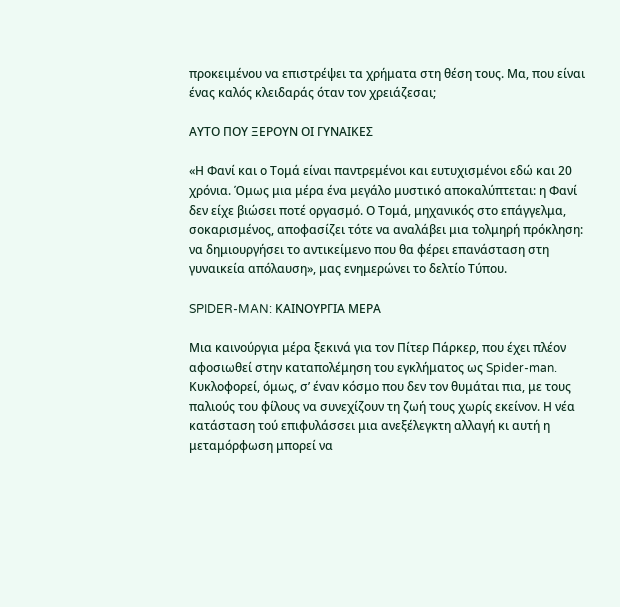προκειμένου να επιστρέψει τα χρήματα στη θέση τους. Μα, που είναι ένας καλός κλειδαράς όταν τον χρειάζεσαι;

ΑΥΤΟ ΠΟΥ ΞΕΡΟΥΝ ΟΙ ΓΥΝΑΙΚΕΣ

«Η Φανί και ο Τομά είναι παντρεμένοι και ευτυχισμένοι εδώ και 20 χρόνια. Όμως μια μέρα ένα μεγάλο μυστικό αποκαλύπτεται: η Φανί δεν είχε βιώσει ποτέ οργασμό. Ο Τομά, μηχανικός στο επάγγελμα, σοκαρισμένος, αποφασίζει τότε να αναλάβει μια τολμηρή πρόκληση: να δημιουργήσει το αντικείμενο που θα φέρει επανάσταση στη γυναικεία απόλαυση», μας ενημερώνει το δελτίο Τύπου.

SPIDER-MAN: ΚΑΙΝΟΥΡΓΙΑ ΜΕΡΑ

Μια καινούργια μέρα ξεκινά για τον Πίτερ Πάρκερ, που έχει πλέον αφοσιωθεί στην καταπολέμηση του εγκλήματος ως Spider-man. Κυκλοφορεί, όμως, σ’ έναν κόσμο που δεν τον θυμάται πια, με τους παλιούς του φίλους να συνεχίζουν τη ζωή τους χωρίς εκείνον. Η νέα κατάσταση τού επιφυλάσσει μια ανεξέλεγκτη αλλαγή κι αυτή η μεταμόρφωση μπορεί να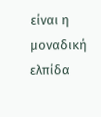είναι η μοναδική ελπίδα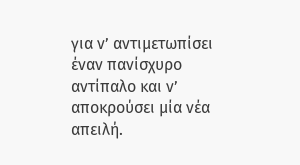για ν’ αντιμετωπίσει έναν πανίσχυρο αντίπαλο και ν’ αποκρούσει μία νέα απειλή.